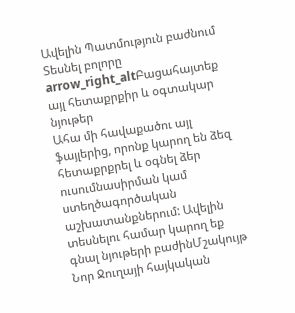Ավելին Պատմություն բաժնում
Տեսնել բոլորը arrow_right_altԲացահայտեք այլ հետաքրքիր և օգտակար նյութեր
Ահա մի հավաքածու այլ ֆայլերից, որոնք կարող են ձեզ հետաքրքրել և օգնել ձեր ուսումնասիրման կամ ստեղծագործական աշխատանքներում: Ավելին տեսնելու համար կարող եք գնալ նյութերի բաժինՄշակույթ
Նոր Ջուղայի հայկական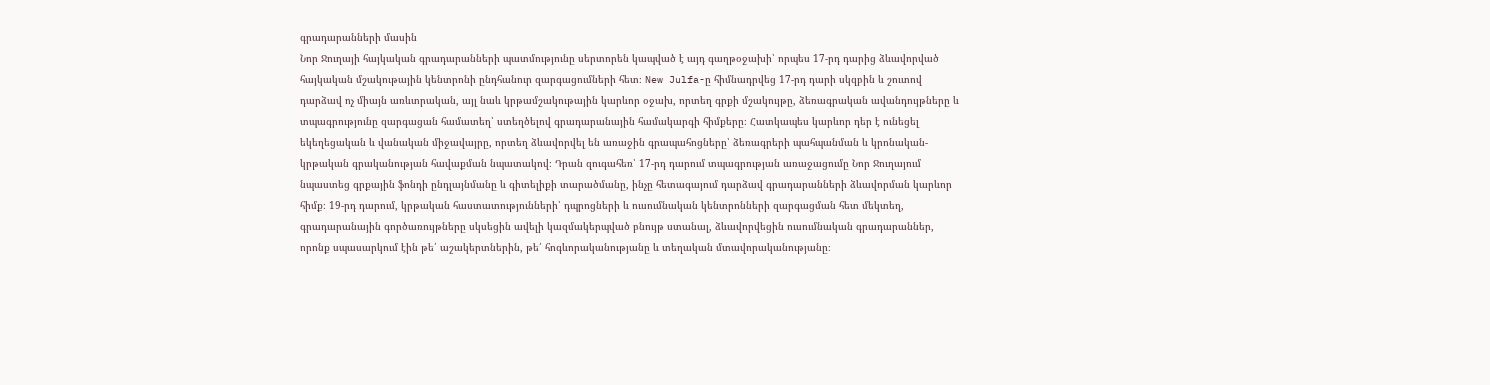գրադարանների մասին
Նոր Ջուղայի հայկական գրադարանների պատմությունը սերտորեն կապված է այդ գաղթօջախի՝ որպես 17-րդ դարից ձևավորված հայկական մշակութային կենտրոնի ընդհանուր զարգացումների հետ։ New Julfa-ը հիմնադրվեց 17-րդ դարի սկզբին և շուտով դարձավ ոչ միայն առևտրական, այլ նաև կրթամշակութային կարևոր օջախ, որտեղ գրքի մշակույթը, ձեռագրական ավանդույթները և տպագրությունը զարգացան համատեղ՝ ստեղծելով գրադարանային համակարգի հիմքերը։ Հատկապես կարևոր դեր է ունեցել եկեղեցական և վանական միջավայրը, որտեղ ձևավորվել են առաջին գրապահոցները՝ ձեռագրերի պահպանման և կրոնական-կրթական գրականության հավաքման նպատակով։ Դրան զուգահեռ՝ 17-րդ դարում տպագրության առաջացումը Նոր Ջուղայում նպաստեց գրքային ֆոնդի ընդլայնմանը և գիտելիքի տարածմանը, ինչը հետագայում դարձավ գրադարանների ձևավորման կարևոր հիմք։ 19-րդ դարում, կրթական հաստատությունների՝ դպրոցների և ուսումնական կենտրոնների զարգացման հետ մեկտեղ, գրադարանային գործառույթները սկսեցին ավելի կազմակերպված բնույթ ստանալ, ձևավորվեցին ուսումնական գրադարաններ, որոնք սպասարկում էին թե՛ աշակերտներին, թե՛ հոգևորականությանը և տեղական մտավորականությանը։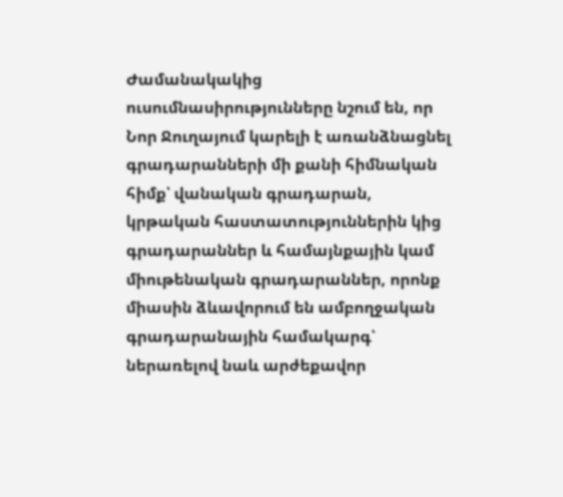Ժամանակակից ուսումնասիրությունները նշում են, որ Նոր Ջուղայում կարելի է առանձնացնել գրադարանների մի քանի հիմնական հիմք՝ վանական գրադարան, կրթական հաստատություններին կից գրադարաններ և համայնքային կամ միութենական գրադարաններ, որոնք միասին ձևավորում են ամբողջական գրադարանային համակարգ՝ ներառելով նաև արժեքավոր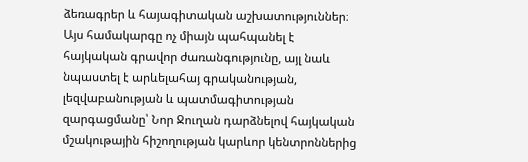ձեռագրեր և հայագիտական աշխատություններ։ Այս համակարգը ոչ միայն պահպանել է հայկական գրավոր ժառանգությունը, այլ նաև նպաստել է արևելահայ գրականության, լեզվաբանության և պատմագիտության զարգացմանը՝ Նոր Ջուղան դարձնելով հայկական մշակութային հիշողության կարևոր կենտրոններից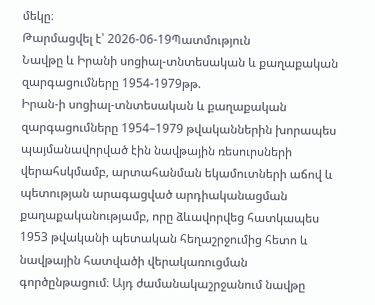մեկը։
Թարմացվել է՝ 2026-06-19Պատմություն
Նավթը և Իրանի սոցիալ-տնտեսական և քաղաքական զարգացումները 1954-1979թթ.
Իրան-ի սոցիալ-տնտեսական և քաղաքական զարգացումները 1954–1979 թվականներին խորապես պայմանավորված էին նավթային ռեսուրսների վերահսկմամբ, արտահանման եկամուտների աճով և պետության արագացված արդիականացման քաղաքականությամբ, որը ձևավորվեց հատկապես 1953 թվականի պետական հեղաշրջումից հետո և նավթային հատվածի վերակառուցման գործընթացում։ Այդ ժամանակաշրջանում նավթը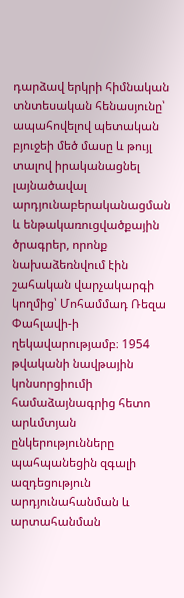դարձավ երկրի հիմնական տնտեսական հենասյունը՝ ապահովելով պետական բյուջեի մեծ մասը և թույլ տալով իրականացնել լայնածավալ արդյունաբերականացման և ենթակառուցվածքային ծրագրեր, որոնք նախաձեռնվում էին շահական վարչակարգի կողմից՝ Մոհամմադ Ռեզա Փահլավի-ի ղեկավարությամբ։ 1954 թվականի նավթային կոնսորցիումի համաձայնագրից հետո արևմտյան ընկերությունները պահպանեցին զգալի ազդեցություն արդյունահանման և արտահանման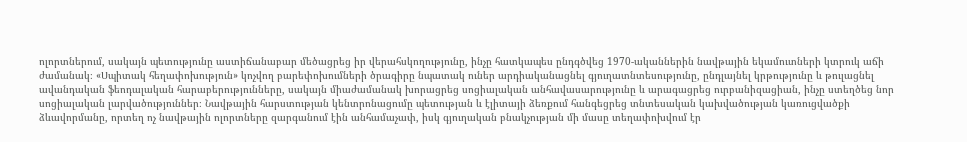ոլորտներում, սակայն պետությունը աստիճանաբար մեծացրեց իր վերահսկողությունը, ինչը հատկապես ընդգծվեց 1970-ականներին նավթային եկամուտների կտրուկ աճի ժամանակ։ «Սպիտակ հեղափոխություն» կոչվող բարեփոխումների ծրագիրը նպատակ ուներ արդիականացնել գյուղատնտեսությունը, ընդլայնել կրթությունը և թուլացնել ավանդական ֆեոդալական հարաբերությունները, սակայն միաժամանակ խորացրեց սոցիալական անհավասարությունը և արագացրեց ուրբանիզացիան, ինչը ստեղծեց նոր սոցիալական լարվածություններ։ Նավթային հարստության կենտրոնացումը պետության և էլիտայի ձեռքում հանգեցրեց տնտեսական կախվածության կառուցվածքի ձևավորմանը, որտեղ ոչ նավթային ոլորտները զարգանում էին անհամաչափ, իսկ գյուղական բնակչության մի մասը տեղափոխվում էր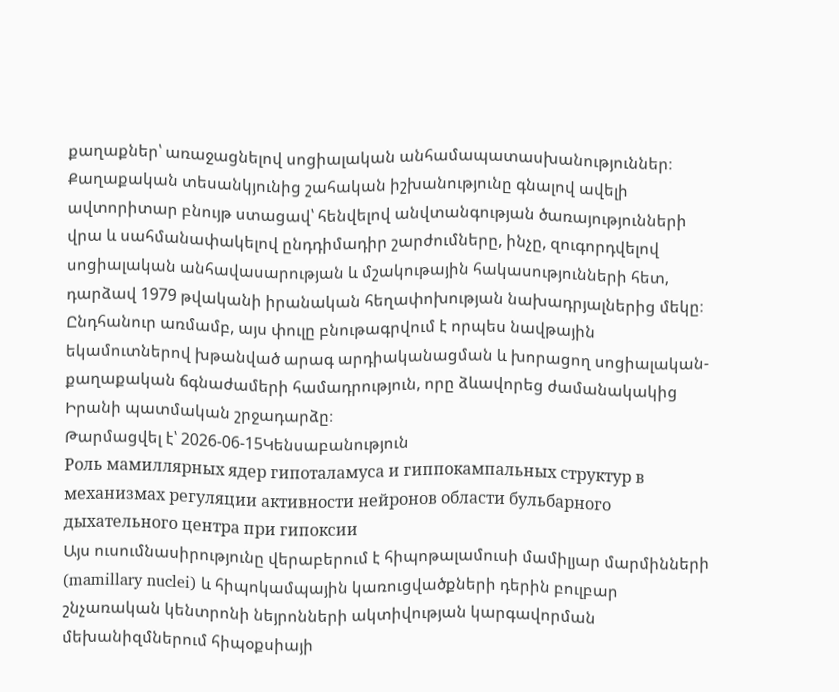քաղաքներ՝ առաջացնելով սոցիալական անհամապատասխանություններ։ Քաղաքական տեսանկյունից շահական իշխանությունը գնալով ավելի ավտորիտար բնույթ ստացավ՝ հենվելով անվտանգության ծառայությունների վրա և սահմանափակելով ընդդիմադիր շարժումները, ինչը, զուգորդվելով սոցիալական անհավասարության և մշակութային հակասությունների հետ, դարձավ 1979 թվականի իրանական հեղափոխության նախադրյալներից մեկը։ Ընդհանուր առմամբ, այս փուլը բնութագրվում է որպես նավթային եկամուտներով խթանված արագ արդիականացման և խորացող սոցիալական-քաղաքական ճգնաժամերի համադրություն, որը ձևավորեց ժամանակակից Իրանի պատմական շրջադարձը։
Թարմացվել է՝ 2026-06-15Կենսաբանություն
Роль мамиллярных ядер гипоталамуса и гиппокампальных структур в механизмах регуляции активности нейронов области бульбарного дыхательного центра при гипоксии
Այս ուսումնասիրությունը վերաբերում է հիպոթալամուսի մամիլյար մարմինների (mamillary nuclei) և հիպոկամպային կառուցվածքների դերին բուլբար շնչառական կենտրոնի նեյրոնների ակտիվության կարգավորման մեխանիզմներում հիպօքսիայի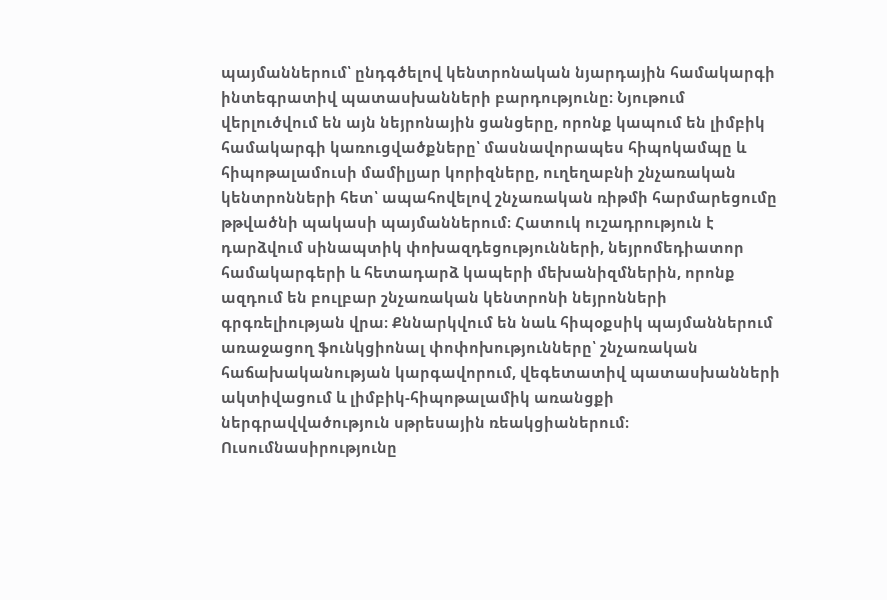պայմաններում՝ ընդգծելով կենտրոնական նյարդային համակարգի ինտեգրատիվ պատասխանների բարդությունը։ Նյութում վերլուծվում են այն նեյրոնային ցանցերը, որոնք կապում են լիմբիկ համակարգի կառուցվածքները՝ մասնավորապես հիպոկամպը և հիպոթալամուսի մամիլյար կորիզները, ուղեղաբնի շնչառական կենտրոնների հետ՝ ապահովելով շնչառական ռիթմի հարմարեցումը թթվածնի պակասի պայմաններում։ Հատուկ ուշադրություն է դարձվում սինապտիկ փոխազդեցությունների, նեյրոմեդիատոր համակարգերի և հետադարձ կապերի մեխանիզմներին, որոնք ազդում են բուլբար շնչառական կենտրոնի նեյրոնների գրգռելիության վրա։ Քննարկվում են նաև հիպօքսիկ պայմաններում առաջացող ֆունկցիոնալ փոփոխությունները՝ շնչառական հաճախականության կարգավորում, վեգետատիվ պատասխանների ակտիվացում և լիմբիկ-հիպոթալամիկ առանցքի ներգրավվածություն սթրեսային ռեակցիաներում։ Ուսումնասիրությունը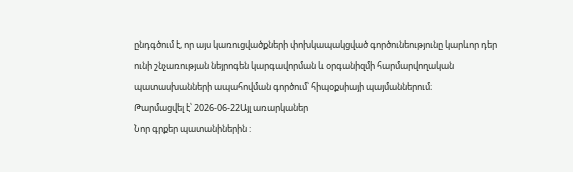ընդգծում է, որ այս կառուցվածքների փոխկապակցված գործունեությունը կարևոր դեր ունի շնչառության նեյրոգեն կարգավորման և օրգանիզմի հարմարվողական պատասխանների ապահովման գործում՝ հիպօքսիայի պայմաններում։
Թարմացվել է՝ 2026-06-22Այլ առարկաներ
Նոր գրքեր պատանիներին :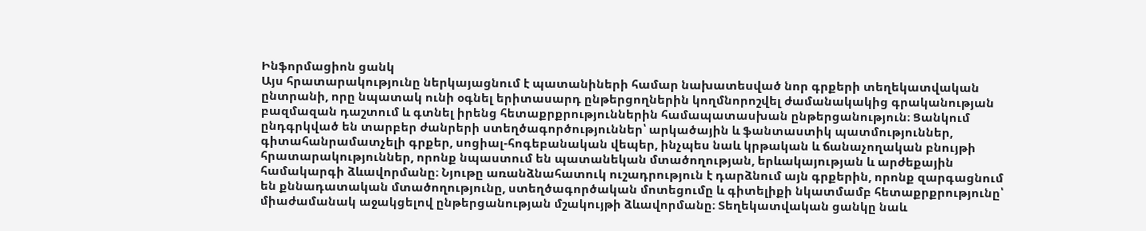Ինֆորմացիոն ցանկ
Այս հրատարակությունը ներկայացնում է պատանիների համար նախատեսված նոր գրքերի տեղեկատվական ընտրանի, որը նպատակ ունի օգնել երիտասարդ ընթերցողներին կողմնորոշվել ժամանակակից գրականության բազմազան դաշտում և գտնել իրենց հետաքրքրություններին համապատասխան ընթերցանություն։ Ցանկում ընդգրկված են տարբեր ժանրերի ստեղծագործություններ՝ արկածային և ֆանտաստիկ պատմություններ, գիտահանրամատչելի գրքեր, սոցիալ-հոգեբանական վեպեր, ինչպես նաև կրթական և ճանաչողական բնույթի հրատարակություններ, որոնք նպաստում են պատանեկան մտածողության, երևակայության և արժեքային համակարգի ձևավորմանը։ Նյութը առանձնահատուկ ուշադրություն է դարձնում այն գրքերին, որոնք զարգացնում են քննադատական մտածողությունը, ստեղծագործական մոտեցումը և գիտելիքի նկատմամբ հետաքրքրությունը՝ միաժամանակ աջակցելով ընթերցանության մշակույթի ձևավորմանը։ Տեղեկատվական ցանկը նաև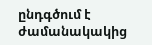ընդգծում է ժամանակակից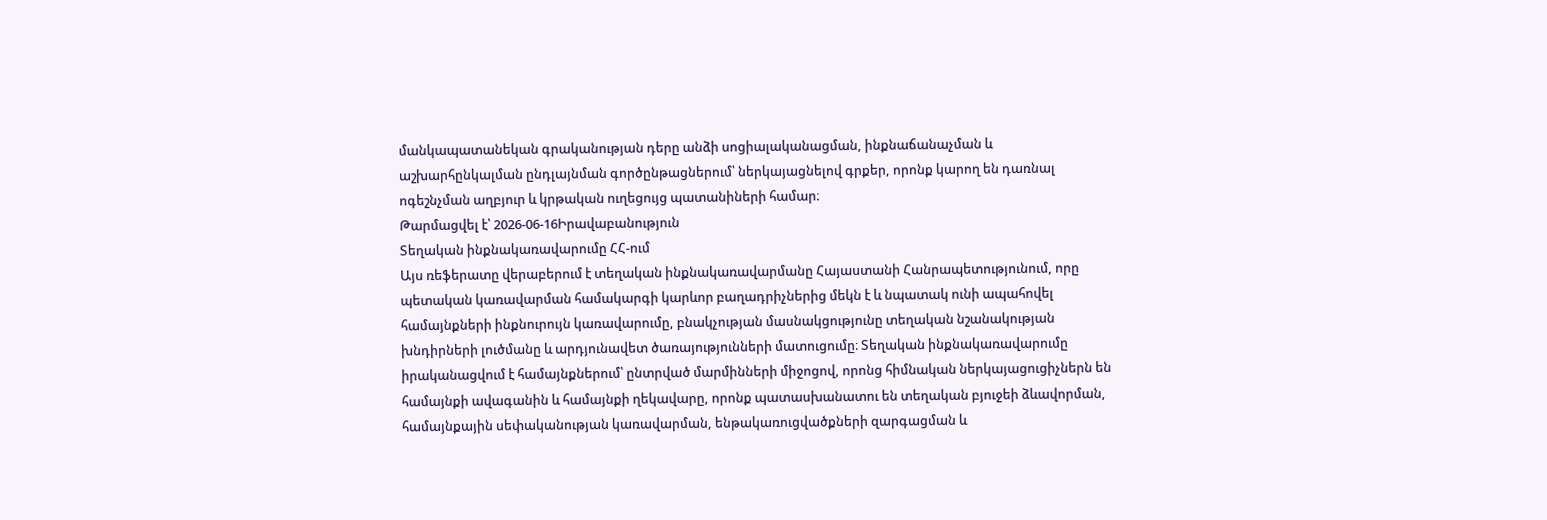մանկապատանեկան գրականության դերը անձի սոցիալականացման, ինքնաճանաչման և աշխարհընկալման ընդլայնման գործընթացներում՝ ներկայացնելով գրքեր, որոնք կարող են դառնալ ոգեշնչման աղբյուր և կրթական ուղեցույց պատանիների համար։
Թարմացվել է՝ 2026-06-16Իրավաբանություն
Տեղական ինքնակառավարումը ՀՀ-ում
Այս ռեֆերատը վերաբերում է տեղական ինքնակառավարմանը Հայաստանի Հանրապետությունում, որը պետական կառավարման համակարգի կարևոր բաղադրիչներից մեկն է և նպատակ ունի ապահովել համայնքների ինքնուրույն կառավարումը, բնակչության մասնակցությունը տեղական նշանակության խնդիրների լուծմանը և արդյունավետ ծառայությունների մատուցումը։ Տեղական ինքնակառավարումը իրականացվում է համայնքներում՝ ընտրված մարմինների միջոցով, որոնց հիմնական ներկայացուցիչներն են համայնքի ավագանին և համայնքի ղեկավարը, որոնք պատասխանատու են տեղական բյուջեի ձևավորման, համայնքային սեփականության կառավարման, ենթակառուցվածքների զարգացման և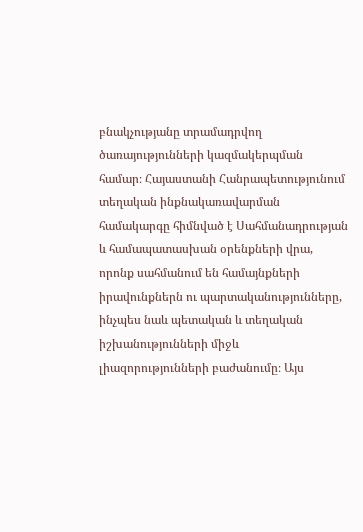բնակչությանը տրամադրվող ծառայությունների կազմակերպման համար։ Հայաստանի Հանրապետությունում տեղական ինքնակառավարման համակարգը հիմնված է Սահմանադրության և համապատասխան օրենքների վրա, որոնք սահմանում են համայնքների իրավունքներն ու պարտականությունները, ինչպես նաև պետական և տեղական իշխանությունների միջև լիազորությունների բաժանումը։ Այս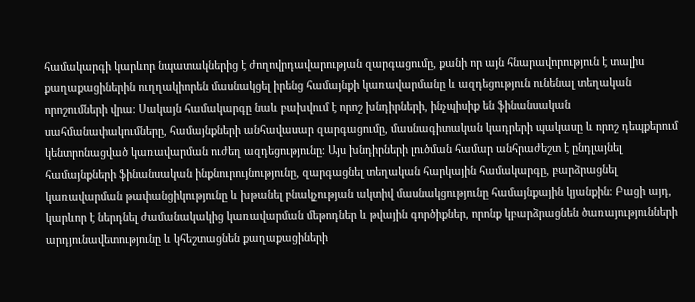համակարգի կարևոր նպատակներից է ժողովրդավարության զարգացումը, քանի որ այն հնարավորություն է տալիս քաղաքացիներին ուղղակիորեն մասնակցել իրենց համայնքի կառավարմանը և ազդեցություն ունենալ տեղական որոշումների վրա։ Սակայն համակարգը նաև բախվում է որոշ խնդիրների, ինչպիսիք են ֆինանսական սահմանափակումները, համայնքների անհավասար զարգացումը, մասնագիտական կադրերի պակասը և որոշ դեպքերում կենտրոնացված կառավարման ուժեղ ազդեցությունը։ Այս խնդիրների լուծման համար անհրաժեշտ է ընդլայնել համայնքների ֆինանսական ինքնուրույնությունը, զարգացնել տեղական հարկային համակարգը, բարձրացնել կառավարման թափանցիկությունը և խթանել բնակչության ակտիվ մասնակցությունը համայնքային կյանքին։ Բացի այդ, կարևոր է ներդնել ժամանակակից կառավարման մեթոդներ և թվային գործիքներ, որոնք կբարձրացնեն ծառայությունների արդյունավետությունը և կհեշտացնեն քաղաքացիների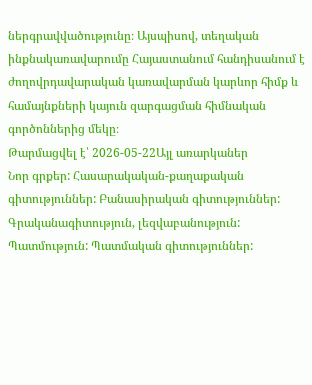ներգրավվածությունը։ Այսպիսով, տեղական ինքնակառավարումը Հայաստանում հանդիսանում է ժողովրդավարական կառավարման կարևոր հիմք և համայնքների կայուն զարգացման հիմնական գործոններից մեկը։
Թարմացվել է՝ 2026-05-22Այլ առարկաներ
Նոր գրքեր: Հասարակական-քաղաքական գիտություններ: Բանասիրական գիտություններ: Գրականագիտություն, լեզվաբանություն: Պատմություն: Պատմական գիտություններ: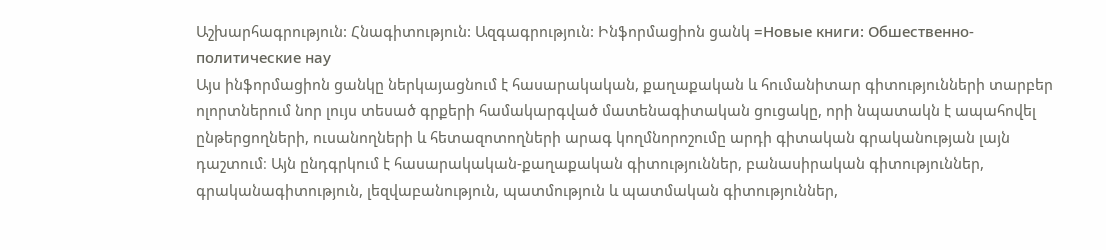Աշխարհագրություն: Հնագիտություն: Ազգագրություն: Ինֆորմացիոն ցանկ =Новые книги: Обшественно-политические нау
Այս ինֆորմացիոն ցանկը ներկայացնում է հասարակական, քաղաքական և հումանիտար գիտությունների տարբեր ոլորտներում նոր լույս տեսած գրքերի համակարգված մատենագիտական ցուցակը, որի նպատակն է ապահովել ընթերցողների, ուսանողների և հետազոտողների արագ կողմնորոշումը արդի գիտական գրականության լայն դաշտում։ Այն ընդգրկում է հասարակական-քաղաքական գիտություններ, բանասիրական գիտություններ, գրականագիտություն, լեզվաբանություն, պատմություն և պատմական գիտություններ,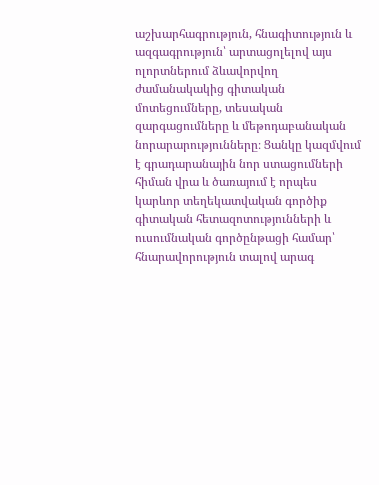աշխարհագրություն, հնագիտություն և ազգագրություն՝ արտացոլելով այս ոլորտներում ձևավորվող ժամանակակից գիտական մոտեցումները, տեսական զարգացումները և մեթոդաբանական նորարարությունները։ Ցանկը կազմվում է գրադարանային նոր ստացումների հիման վրա և ծառայում է որպես կարևոր տեղեկատվական գործիք գիտական հետազոտությունների և ուսումնական գործընթացի համար՝ հնարավորություն տալով արագ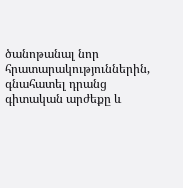ծանոթանալ նոր հրատարակություններին, գնահատել դրանց գիտական արժեքը և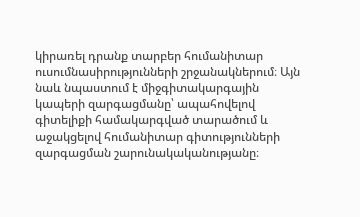կիրառել դրանք տարբեր հումանիտար ուսումնասիրությունների շրջանակներում։ Այն նաև նպաստում է միջգիտակարգային կապերի զարգացմանը՝ ապահովելով գիտելիքի համակարգված տարածում և աջակցելով հումանիտար գիտությունների զարգացման շարունակականությանը։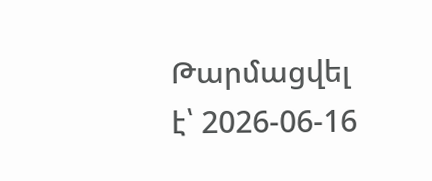Թարմացվել է՝ 2026-06-16